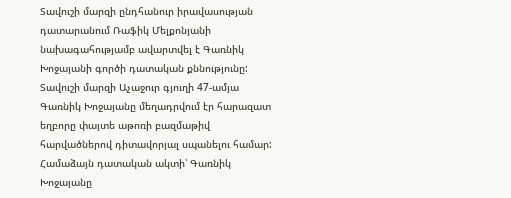Տավուշի մարզի ընդհանուր իրավասության դատարանում Ռաֆիկ Մելքոնյանի նախագահությամբ ավարտվել է Գառնիկ Խոջայանի գործի դատական քննությունը:
Տավուշի մարզի Աչաջուր գյուղի 47-ամյա Գառնիկ Խոջայանը մեղադրվում էր հարազատ եղբորը փայտե աթոռի բազմաթիվ հարվածներով դիտավորյալ սպանելու համար:
Համաձայն դատական ակտի՝ Գառնիկ Խոջայանը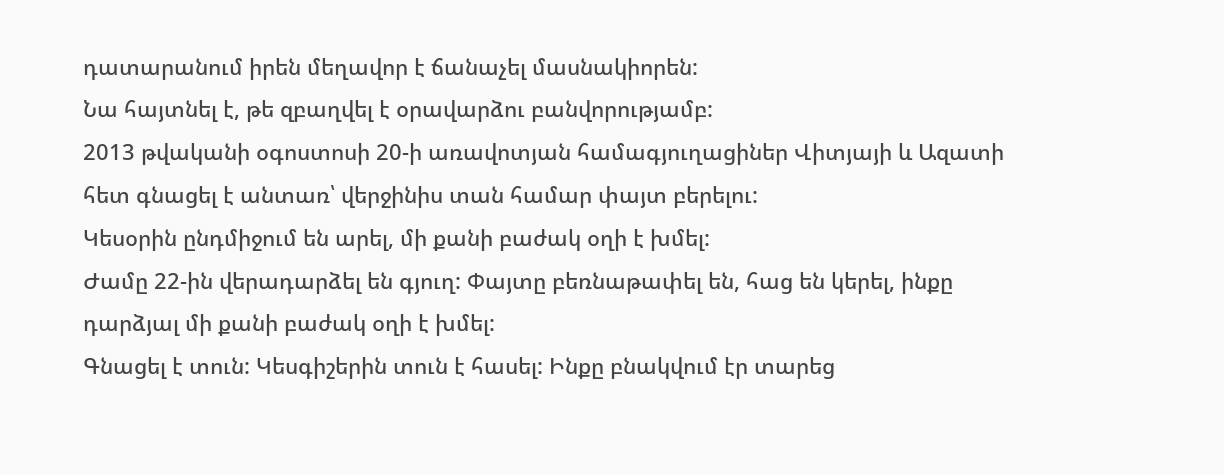դատարանում իրեն մեղավոր է ճանաչել մասնակիորեն:
Նա հայտնել է, թե զբաղվել է օրավարձու բանվորությամբ:
2013 թվականի օգոստոսի 20-ի առավոտյան համագյուղացիներ Վիտյայի և Ազատի հետ գնացել է անտառ՝ վերջինիս տան համար փայտ բերելու:
Կեսօրին ընդմիջում են արել, մի քանի բաժակ օղի է խմել:
Ժամը 22-ին վերադարձել են գյուղ: Փայտը բեռնաթափել են, հաց են կերել, ինքը դարձյալ մի քանի բաժակ օղի է խմել:
Գնացել է տուն: Կեսգիշերին տուն է հասել: Ինքը բնակվում էր տարեց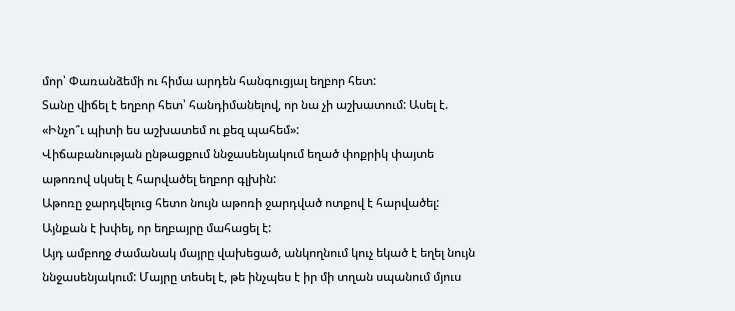մոր՝ Փառանձեմի ու հիմա արդեն հանգուցյալ եղբոր հետ:
Տանը վիճել է եղբոր հետ՝ հանդիմանելով, որ նա չի աշխատում: Ասել է. «Ինչո՞ւ պիտի ես աշխատեմ ու քեզ պահեմ»:
Վիճաբանության ընթացքում ննջասենյակում եղած փոքրիկ փայտե աթոռով սկսել է հարվածել եղբոր գլխին:
Աթոռը ջարդվելուց հետո նույն աթոռի ջարդված ոտքով է հարվածել: Այնքան է խփել, որ եղբայրը մահացել է:
Այդ ամբողջ ժամանակ մայրը վախեցած, անկողնում կուչ եկած է եղել նույն ննջասենյակում: Մայրը տեսել է, թե ինչպես է իր մի տղան սպանում մյուս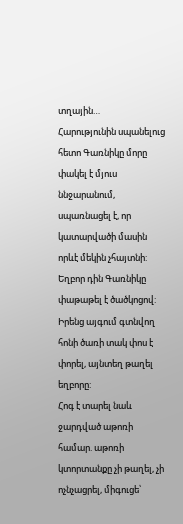տղային…
Հարությունին սպանելուց հետո Գառնիկը մորը փակել է մյուս ննջարանում, սպառնացել է, որ կատարվածի մասին որևէ մեկին չհայտնի:
Եղբոր դին Գառնիկը փաթաթել է ծածկոցով:
Իրենց այգում գտնվող հոնի ծառի տակ փոս է փորել, այնտեղ թաղել եղբորը:
Հոգ է տարել նաև ջարդված աթոռի համար. աթոռի կտորտանքը չի թաղել, չի ոչնչացրել, միգուցե՝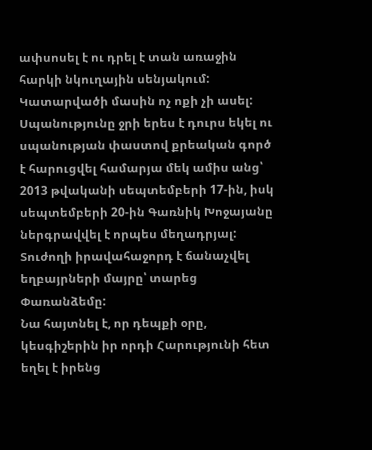ափսոսել է ու դրել է տան առաջին հարկի նկուղային սենյակում: Կատարվածի մասին ոչ ոքի չի ասել:
Սպանությունը ջրի երես է դուրս եկել ու սպանության փաստով քրեական գործ է հարուցվել համարյա մեկ ամիս անց՝ 2013 թվականի սեպտեմբերի 17-ին, իսկ սեպտեմբերի 20-ին Գառնիկ Խոջայանը ներգրավվել է որպես մեղադրյալ:
Տուժողի իրավահաջորդ է ճանաչվել եղբայրների մայրը՝ տարեց Փառանձեմը:
Նա հայտնել է, որ դեպքի օրը, կեսգիշերին իր որդի Հարությունի հետ եղել է իրենց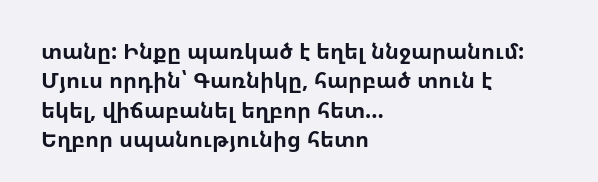տանը: Ինքը պառկած է եղել ննջարանում:
Մյուս որդին՝ Գառնիկը, հարբած տուն է եկել, վիճաբանել եղբոր հետ…
Եղբոր սպանությունից հետո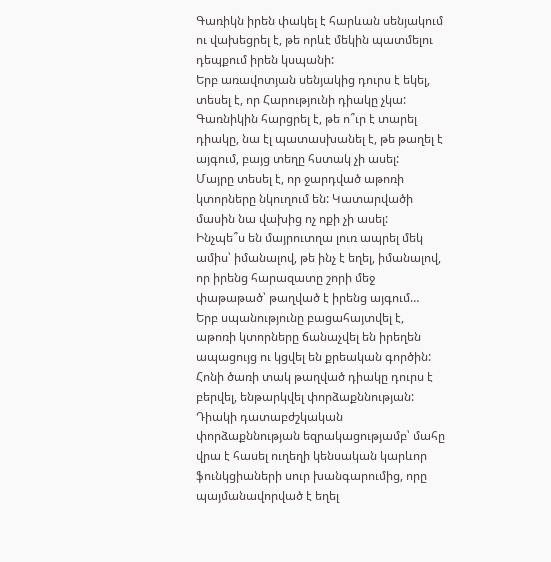Գառիկն իրեն փակել է հարևան սենյակում ու վախեցրել է, թե որևէ մեկին պատմելու դեպքում իրեն կսպանի:
Երբ առավոտյան սենյակից դուրս է եկել, տեսել է, որ Հարությունի դիակը չկա: Գառնիկին հարցրել է, թե ո՞ւր է տարել դիակը, նա էլ պատասխանել է, թե թաղել է այգում, բայց տեղը հստակ չի ասել:
Մայրը տեսել է, որ ջարդված աթոռի կտորները նկուղում են: Կատարվածի մասին նա վախից ոչ ոքի չի ասել:
Ինչպե՞ս են մայրուտղա լուռ ապրել մեկ ամիս՝ իմանալով, թե ինչ է եղել, իմանալով, որ իրենց հարազատը շորի մեջ փաթաթած՝ թաղված է իրենց այգում…
Երբ սպանությունը բացահայտվել է, աթոռի կտորները ճանաչվել են իրեղեն ապացույց ու կցվել են քրեական գործին: Հոնի ծառի տակ թաղված դիակը դուրս է բերվել, ենթարկվել փորձաքննության:
Դիակի դատաբժշկական փորձաքննության եզրակացությամբ՝ մահը վրա է հասել ուղեղի կենսական կարևոր ֆունկցիաների սուր խանգարումից, որը պայմանավորված է եղել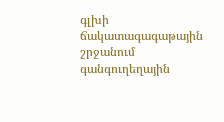գլխի ճակատագագաթային շրջանում գանգուղեղային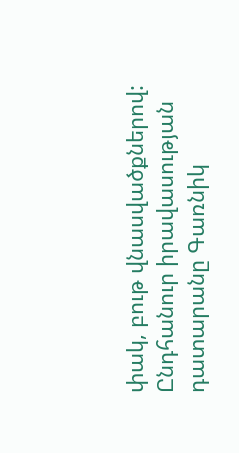փակ, բութ վնասվածքներով:
Ընդհանուր իրավասության դատարանը Գառնիկ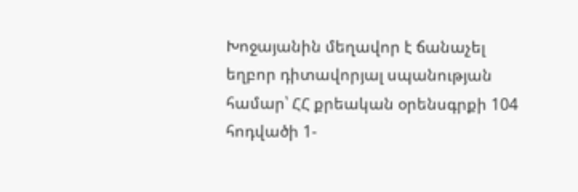Խոջայանին մեղավոր է ճանաչել եղբոր դիտավորյալ սպանության համար՝ ՀՀ քրեական օրենսգրքի 104 հոդվածի 1-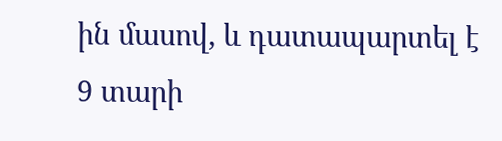ին մասով, և դատապարտել է 9 տարի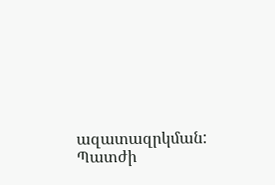ազատազրկման: Պատժի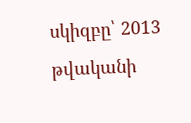սկիզբը՝ 2013 թվականի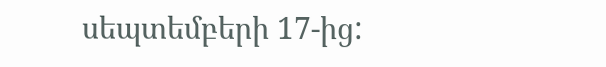սեպտեմբերի 17-ից: